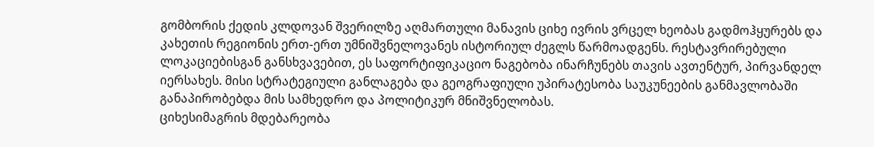გომბორის ქედის კლდოვან შვერილზე აღმართული მანავის ციხე ივრის ვრცელ ხეობას გადმოჰყურებს და კახეთის რეგიონის ერთ-ერთ უმნიშვნელოვანეს ისტორიულ ძეგლს წარმოადგენს. რესტავრირებული ლოკაციებისგან განსხვავებით, ეს საფორტიფიკაციო ნაგებობა ინარჩუნებს თავის ავთენტურ, პირვანდელ იერსახეს. მისი სტრატეგიული განლაგება და გეოგრაფიული უპირატესობა საუკუნეების განმავლობაში განაპირობებდა მის სამხედრო და პოლიტიკურ მნიშვნელობას.
ციხესიმაგრის მდებარეობა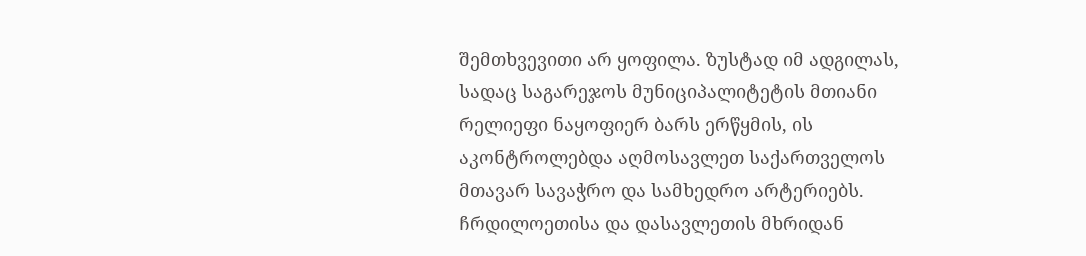შემთხვევითი არ ყოფილა. ზუსტად იმ ადგილას, სადაც საგარეჯოს მუნიციპალიტეტის მთიანი რელიეფი ნაყოფიერ ბარს ერწყმის, ის აკონტროლებდა აღმოსავლეთ საქართველოს მთავარ სავაჭრო და სამხედრო არტერიებს. ჩრდილოეთისა და დასავლეთის მხრიდან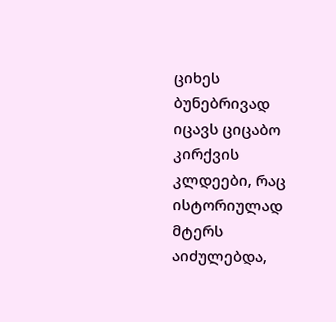ციხეს ბუნებრივად იცავს ციცაბო კირქვის კლდეები, რაც ისტორიულად მტერს აიძულებდა,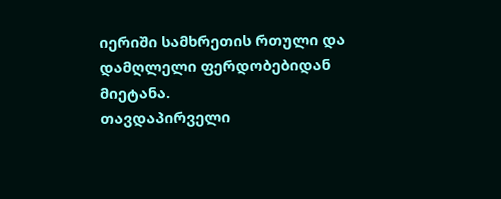იერიში სამხრეთის რთული და დამღლელი ფერდობებიდან მიეტანა.
თავდაპირველი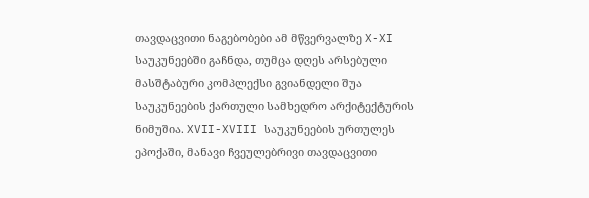თავდაცვითი ნაგებობები ამ მწვერვალზე X-XI საუკუნეებში გაჩნდა, თუმცა დღეს არსებული მასშტაბური კომპლექსი გვიანდელი შუა საუკუნეების ქართული სამხედრო არქიტექტურის ნიმუშია. XVII-XVIII საუკუნეების ურთულეს ეპოქაში, მანავი ჩვეულებრივი თავდაცვითი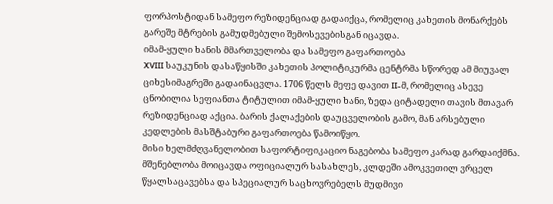ფორპოსტიდან სამეფო რეზიდენციად გადაიქცა, რომელიც კახეთის მონარქებს გარეშე მტრების გამუდმებული შემოსევებისგან იცავდა.
იმამ-ყული ხანის მმართველობა და სამეფო გაფართოება
XVIII საუკუნის დასაწყისში კახეთის პოლიტიკურმა ცენტრმა სწორედ ამ მიუვალ ციხესიმაგრეში გადაინაცვლა. 1706 წელს მეფე დავით II-მ, რომელიც ასევე ცნობილია სეფიანთა ტიტულით იმამ-ყული ხანი, ზედა ციტადელი თავის მთავარ რეზიდენციად აქცია. ბარის ქალაქების დაუცველობის გამო, მან არსებული კედლების მასშტაბური გაფართოება წამოიწყო.
მისი ხელმძღვანელობით საფორტიფიკაციო ნაგებობა სამეფო კარად გარდაიქმნა. მშენებლობა მოიცავდა ოფიციალურ სასახლეს, კლდეში ამოკვეთილ ვრცელ წყალსაცავებსა და სპეციალურ საცხოვრებელს მუდმივი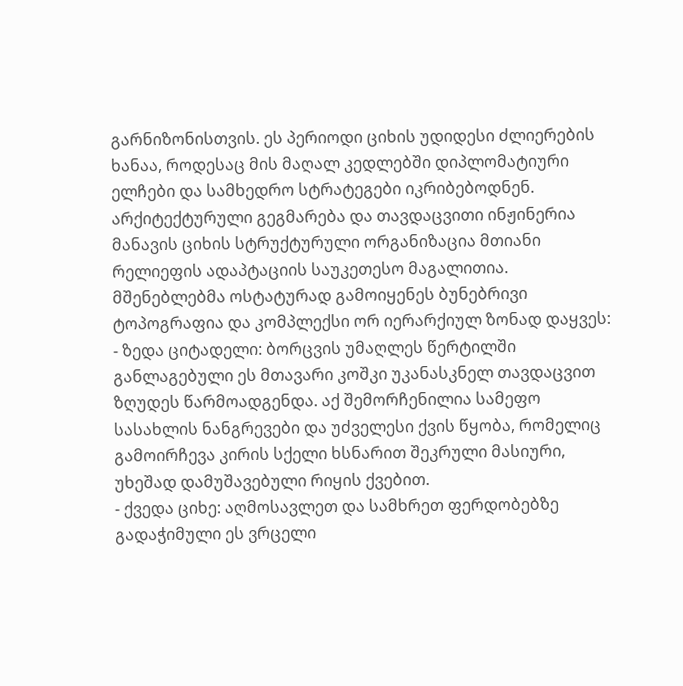გარნიზონისთვის. ეს პერიოდი ციხის უდიდესი ძლიერების ხანაა, როდესაც მის მაღალ კედლებში დიპლომატიური ელჩები და სამხედრო სტრატეგები იკრიბებოდნენ.
არქიტექტურული გეგმარება და თავდაცვითი ინჟინერია
მანავის ციხის სტრუქტურული ორგანიზაცია მთიანი რელიეფის ადაპტაციის საუკეთესო მაგალითია. მშენებლებმა ოსტატურად გამოიყენეს ბუნებრივი ტოპოგრაფია და კომპლექსი ორ იერარქიულ ზონად დაყვეს:
- ზედა ციტადელი: ბორცვის უმაღლეს წერტილში განლაგებული ეს მთავარი კოშკი უკანასკნელ თავდაცვით ზღუდეს წარმოადგენდა. აქ შემორჩენილია სამეფო სასახლის ნანგრევები და უძველესი ქვის წყობა, რომელიც გამოირჩევა კირის სქელი ხსნარით შეკრული მასიური, უხეშად დამუშავებული რიყის ქვებით.
- ქვედა ციხე: აღმოსავლეთ და სამხრეთ ფერდობებზე გადაჭიმული ეს ვრცელი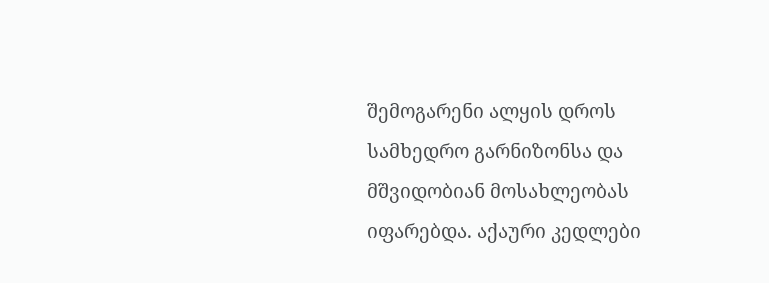შემოგარენი ალყის დროს სამხედრო გარნიზონსა და მშვიდობიან მოსახლეობას იფარებდა. აქაური კედლები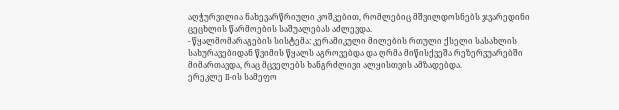აღჭურვილია ნახევარწრიული კოშკებით, რომლებიც მშვილდოსნებს ჯვარედინი ცეცხლის წარმოების საშუალებას აძლევდა.
- წყალმომარაგების სისტემა: კერამიკული მილების რთული ქსელი სასახლის სახურავებიდან წვიმის წყალს აგროვებდა და ღრმა მიწისქვეშა რეზერვუარებში მიმართავდა, რაც მცველებს ხანგრძლივი ალყისთვის ამზადებდა.
ერეკლე II-ის სამეფო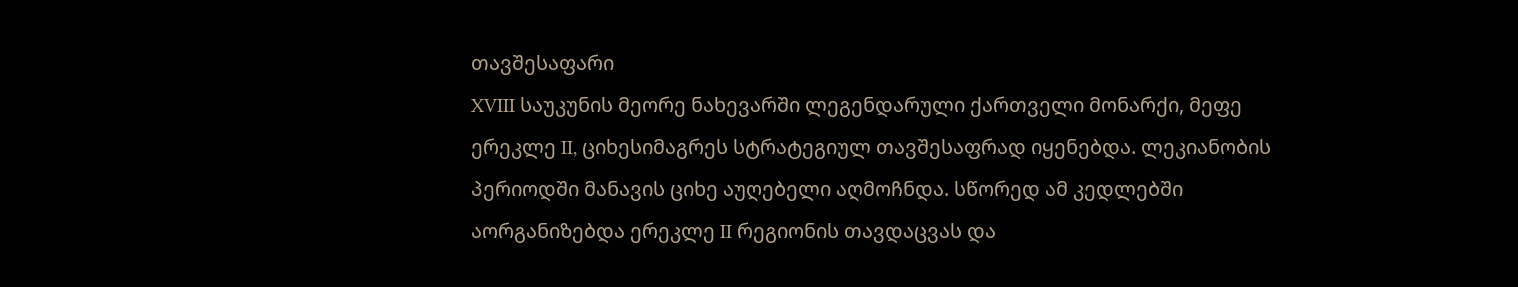თავშესაფარი
XVIII საუკუნის მეორე ნახევარში ლეგენდარული ქართველი მონარქი, მეფე ერეკლე II, ციხესიმაგრეს სტრატეგიულ თავშესაფრად იყენებდა. ლეკიანობის პერიოდში მანავის ციხე აუღებელი აღმოჩნდა. სწორედ ამ კედლებში აორგანიზებდა ერეკლე II რეგიონის თავდაცვას და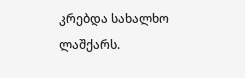კრებდა სახალხო ლაშქარს.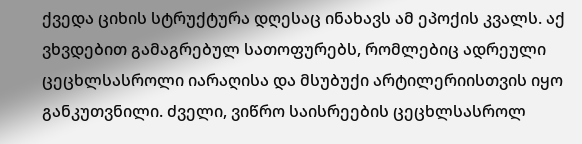ქვედა ციხის სტრუქტურა დღესაც ინახავს ამ ეპოქის კვალს. აქ ვხვდებით გამაგრებულ სათოფურებს, რომლებიც ადრეული ცეცხლსასროლი იარაღისა და მსუბუქი არტილერიისთვის იყო განკუთვნილი. ძველი, ვიწრო საისრეების ცეცხლსასროლ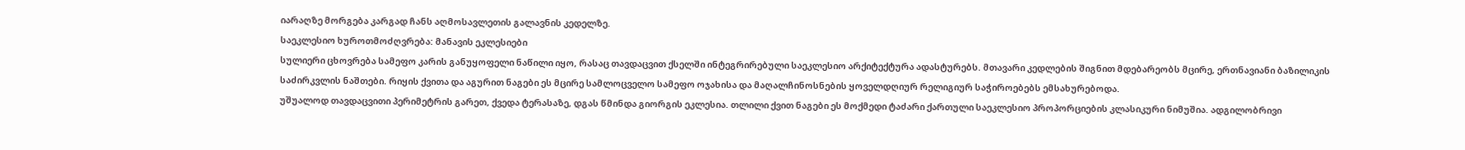იარაღზე მორგება კარგად ჩანს აღმოსავლეთის გალავნის კედელზე.
საეკლესიო ხუროთმოძღვრება: მანავის ეკლესიები
სულიერი ცხოვრება სამეფო კარის განუყოფელი ნაწილი იყო, რასაც თავდაცვით ქსელში ინტეგრირებული საეკლესიო არქიტექტურა ადასტურებს. მთავარი კედლების შიგნით მდებარეობს მცირე, ერთნავიანი ბაზილიკის საძირკვლის ნაშთები. რიყის ქვითა და აგურით ნაგები ეს მცირე სამლოცველო სამეფო ოჯახისა და მაღალჩინოსნების ყოველდღიურ რელიგიურ საჭიროებებს ემსახურებოდა.
უშუალოდ თავდაცვითი პერიმეტრის გარეთ, ქვედა ტერასაზე, დგას წმინდა გიორგის ეკლესია. თლილი ქვით ნაგები ეს მოქმედი ტაძარი ქართული საეკლესიო პროპორციების კლასიკური ნიმუშია. ადგილობრივი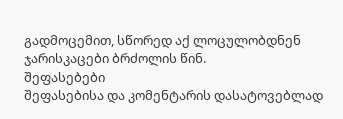გადმოცემით, სწორედ აქ ლოცულობდნენ ჯარისკაცები ბრძოლის წინ.
შეფასებები
შეფასებისა და კომენტარის დასატოვებლად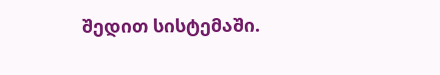შედით სისტემაში.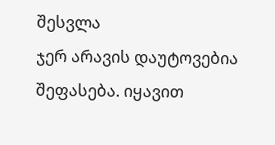შესვლა
ჯერ არავის დაუტოვებია შეფასება. იყავით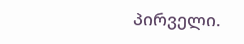პირველი.